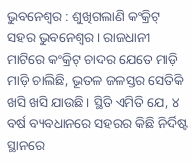ଭୁବନେଶ୍ୱର : ଶୁଖିଗଲାଣି କଂକ୍ରିଟ୍ ସହର ଭୁବନେଶ୍ୱର। ରାଜଧାନୀ ମାଟିରେ କଂକ୍ରିଟ୍ ଚାଦର ଯେତେ ମାଡ଼ି ମାଡ଼ି ଚାଲିଛି, ଭୂତଳ ଜଳସ୍ତର ସେତିକି ଖସି ଖସି ଯାଉଛି। ସ୍ଥିତି ଏମିତି ଯେ, ୪ ବର୍ଷ ବ୍ୟବଧାନରେ ସହରର କିଛି ନିର୍ଦିଷ୍ଟ ସ୍ଥାନରେ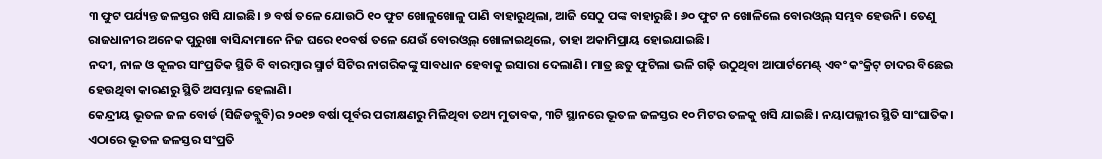୩ ଫୁଟ ପର୍ଯ୍ୟନ୍ତ ଜଳସ୍ତର ଖସି ଯାଇଛି। ୭ ବର୍ଷ ତଳେ ଯୋଉଠି ୧୦ ଫୁଟ ଖୋଳୁଖୋଳୁ ପାଣି ବାହାରୁଥିଲା, ଆଜି ସେଠୁ ପଙ୍କ ବାହାରୁଛି। ୬୦ ଫୁଟ ନ ଖୋଳିଲେ ବୋରଓ୍ଵଲ୍ ସମ୍ଭବ ହେଉନି। ତେଣୁ ରାଜଧାନୀର ଅନେକ ପୁରୁଖା ବାସିନ୍ଦାମାନେ ନିଜ ଘରେ ୧୦ବର୍ଷ ତଳେ ଯେଉଁ ବୋରଓ୍ଵଲ୍ ଖୋଳାଇଥିଲେ, ତାହା ଅକାମିପ୍ରାୟ ହୋଇଯାଇଛି।
ନଦୀ, ନାଳ ଓ କୂଳର ସାଂପ୍ରତିକ ସ୍ଥିତି ବି ବାରମ୍ବାର ସ୍ମାର୍ଟ ସିଟିର ନାଗରିକଙ୍କୁ ସାବଧାନ ହେବାକୁ ଇସାରା ଦେଲାଣି। ମାତ୍ର ଛତୁ ଫୁଟିଲା ଭଳି ଗଢ଼ି ଉଠୁଥିବା ଆପାର୍ଟମେଣ୍ଟ୍ ଏବଂ କଂକ୍ରିଟ୍ ଚାଦର ବିଛେଇ ହେଉଥିବା କାରଣରୁ ସ୍ଥିତି ଅସମ୍ଭାଳ ହେଲାଣି।
କେନ୍ଦ୍ରୀୟ ଭୂତଳ ଜଳ ବୋର୍ଡ (ସିଜିଡବ୍ଲୁବି)ର ୨୦୧୭ ବର୍ଷା ପୂର୍ବର ପରୀକ୍ଷଣରୁ ମିଳିଥିବା ତଥ୍ୟ ମୁତାବକ, ୩ଟି ସ୍ଥାନରେ ଭୂତଳ ଜଳସ୍ତର ୧୦ ମିଟର ତଳକୁ ଖସି ଯାଇଛି। ନୟାପଲ୍ଲୀର ସ୍ଥିତି ସାଂଘାତିକ। ଏଠାରେ ଭୂତଳ ଜଳସ୍ତର ସଂପ୍ରତି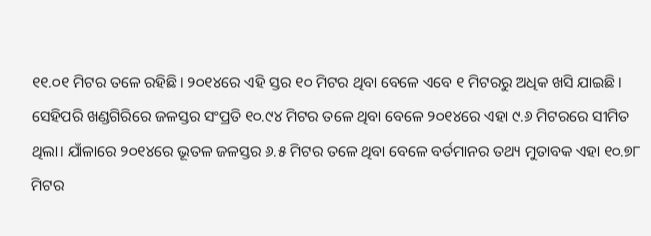୧୧.୦୧ ମିଟର ତଳେ ରହିଛି। ୨୦୧୪ରେ ଏହି ସ୍ତର ୧୦ ମିଟର ଥିବା ବେଳେ ଏବେ ୧ ମିଟରରୁ ଅଧିକ ଖସି ଯାଇଛି। ସେହିପରି ଖଣ୍ଡଗିରିରେ ଜଳସ୍ତର ସଂପ୍ରତି ୧୦.୯୪ ମିଟର ତଳେ ଥିବା ବେଳେ ୨୦୧୪ରେ ଏହା ୯.୬ ମିଟରରେ ସୀମିତ ଥିଲା। ଯାଁଳାରେ ୨୦୧୪ରେ ଭୂତଳ ଜଳସ୍ତର ୬.୫ ମିଟର ତଳେ ଥିବା ବେଳେ ବର୍ତମାନର ତଥ୍ୟ ମୁତାବକ ଏହା ୧୦.୭୮ ମିଟର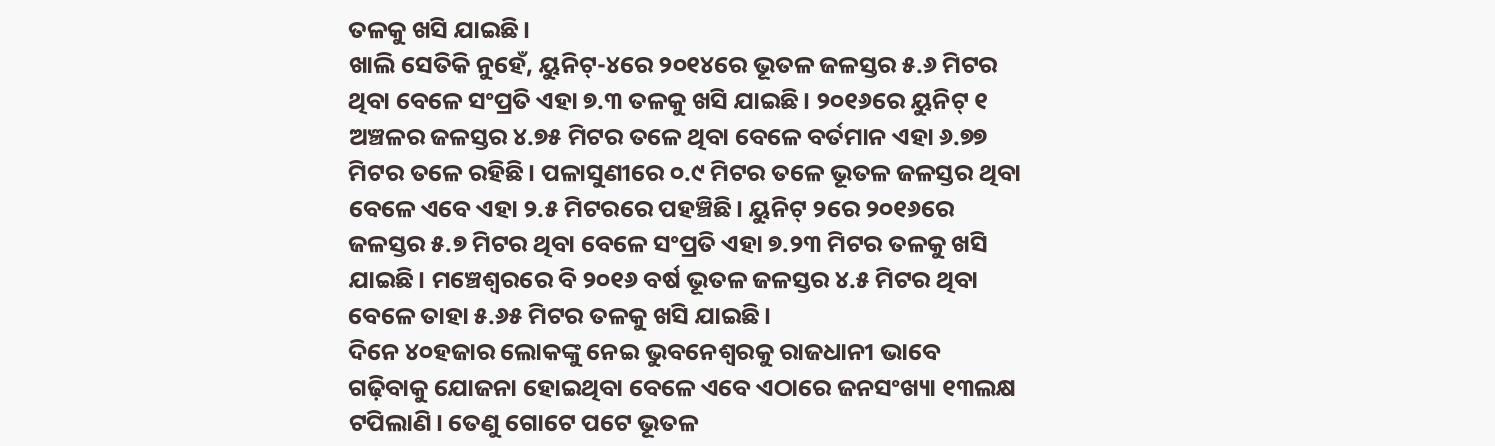ତଳକୁ ଖସି ଯାଇଛି।
ଖାଲି ସେତିକି ନୁହେଁ, ୟୁନିଟ୍-୪ରେ ୨୦୧୪ରେ ଭୂତଳ ଜଳସ୍ତର ୫.୬ ମିଟର ଥିବା ବେଳେ ସଂପ୍ରତି ଏହା ୭.୩ ତଳକୁ ଖସି ଯାଇଛି। ୨୦୧୬ରେ ୟୁନିଟ୍ ୧ ଅଞ୍ଚଳର ଜଳସ୍ତର ୪.୭୫ ମିଟର ତଳେ ଥିବା ବେଳେ ବର୍ତମାନ ଏହା ୬.୭୭ ମିଟର ତଳେ ରହିଛି। ପଳାସୁଣୀରେ ୦.୯ ମିଟର ତଳେ ଭୂତଳ ଜଳସ୍ତର ଥିବା ବେଳେ ଏବେ ଏହା ୨.୫ ମିଟରରେ ପହଞ୍ଚିଛି। ୟୁନିଟ୍ ୨ରେ ୨୦୧୬ରେ ଜଳସ୍ତର ୫.୭ ମିଟର ଥିବା ବେଳେ ସଂପ୍ରତି ଏହା ୭.୨୩ ମିଟର ତଳକୁ ଖସି ଯାଇଛି। ମଞ୍ଚେଶ୍ୱରରେ ବି ୨୦୧୬ ବର୍ଷ ଭୂତଳ ଜଳସ୍ତର ୪.୫ ମିଟର ଥିବା ବେଳେ ତାହା ୫.୬୫ ମିଟର ତଳକୁ ଖସି ଯାଇଛି।
ଦିନେ ୪୦ହଜାର ଲୋକଙ୍କୁ ନେଇ ଭୁବନେଶ୍ୱରକୁ ରାଜଧାନୀ ଭାବେ ଗଢ଼ିବାକୁ ଯୋଜନା ହୋଇଥିବା ବେଳେ ଏବେ ଏଠାରେ ଜନସଂଖ୍ୟା ୧୩ଲକ୍ଷ ଟପିଲାଣି। ତେଣୁ ଗୋଟେ ପଟେ ଭୂତଳ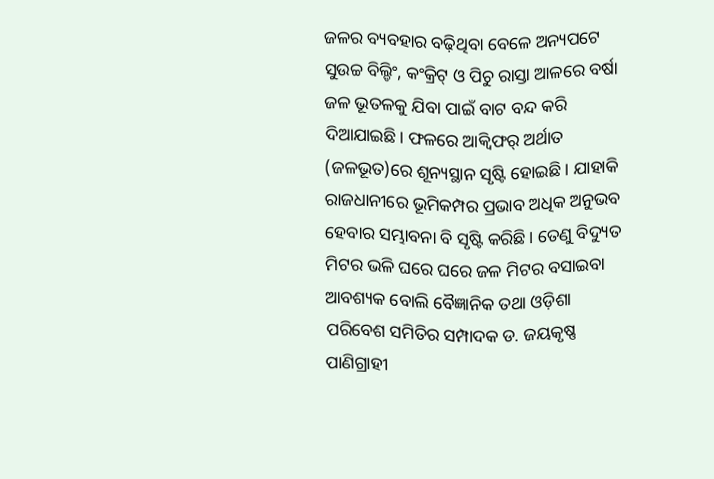ଜଳର ବ୍ୟବହାର ବଢ଼ିଥିବା ବେଳେ ଅନ୍ୟପଟେ ସୁଉଚ୍ଚ ବିଲ୍ଡିଂ, କଂକ୍ରିଟ୍ ଓ ପିଚୁ ରାସ୍ତା ଆଳରେ ବର୍ଷା ଜଳ ଭୂତଳକୁ ଯିବା ପାଇଁ ବାଟ ବନ୍ଦ କରି ଦିଆଯାଇଛି। ଫଳରେ ଆକ୍ୱିଫର୍ ଅର୍ଥାତ (ଜଳଭୂତ)ରେ ଶୂନ୍ୟସ୍ଥାନ ସୃଷ୍ଟି ହୋଇଛି। ଯାହାକି ରାଜଧାନୀରେ ଭୂମିକମ୍ପର ପ୍ରଭାବ ଅଧିକ ଅନୁଭବ ହେବାର ସମ୍ଭାବନା ବି ସୃଷ୍ଟି କରିଛି। ତେଣୁ ବିଦ୍ୟୁତ ମିଟର ଭଳି ଘରେ ଘରେ ଜଳ ମିଟର ବସାଇବା ଆବଶ୍ୟକ ବୋଲି ବୈଜ୍ଞାନିକ ତଥା ଓଡ଼ିଶା ପରିବେଶ ସମିତିର ସମ୍ପାଦକ ଡ. ଜୟକୃଷ୍ଣ ପାଣିଗ୍ରାହୀ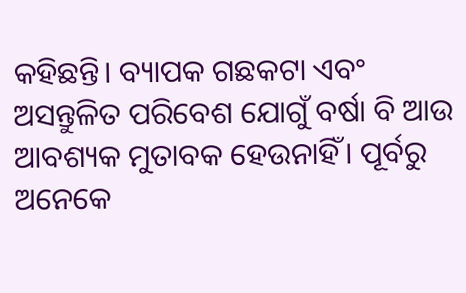କହିଛନ୍ତି। ବ୍ୟାପକ ଗଛକଟା ଏବଂ ଅସନ୍ତୁଳିତ ପରିବେଶ ଯୋଗୁଁ ବର୍ଷା ବି ଆଉ ଆବଶ୍ୟକ ମୁତାବକ ହେଉନାହିଁ। ପୂର୍ବରୁ ଅନେକେ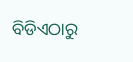ବିଡିଏଠାରୁ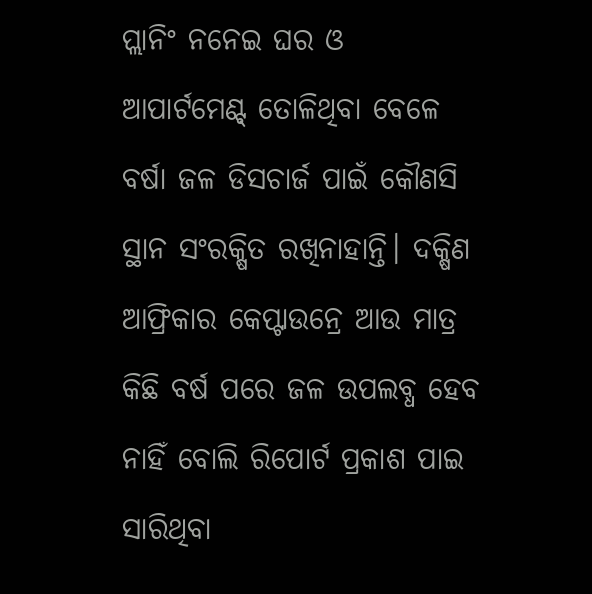ପ୍ଲାନିଂ ନନେଇ ଘର ଓ ଆପାର୍ଟମେଣ୍ଟ୍ ତୋଳିଥିବା ବେଳେ ବର୍ଷା ଜଳ ଡିସଚାର୍ଜ ପାଇଁ କୌଣସି ସ୍ଥାନ ସଂରକ୍ଷିତ ରଖିନାହାନ୍ତି। ଦକ୍ଷିଣ ଆଫ୍ରିକାର କେପ୍ଟାଉନ୍ରେ ଆଉ ମାତ୍ର କିଛି ବର୍ଷ ପରେ ଜଳ ଉପଲବ୍ଧ ହେବ ନାହିଁ ବୋଲି ରିପୋର୍ଟ ପ୍ରକାଶ ପାଇ ସାରିଥିବା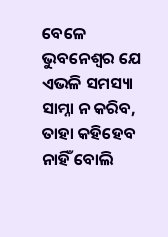ବେଳେ ଭୁବନେଶ୍ୱର ଯେ ଏଭଳି ସମସ୍ୟା ସାମ୍ନା ନ କରିବ, ତାହା କହିହେବ ନାହିଁ ବୋଲି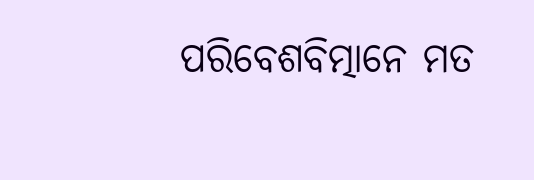ପରିବେଶବିତ୍ମାନେ ମତ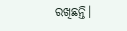ରଖିଛନ୍ତି।